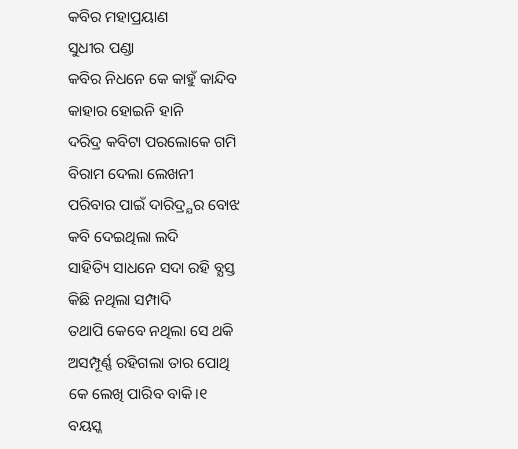କବିର ମହାପ୍ରୟାଣ
ସୁଧୀର ପଣ୍ଡା
କବିର ନିଧନେ କେ କାହୁଁ କାନ୍ଦିବ
କାହାର ହୋଇନି ହାନି
ଦରିଦ୍ର କବିଟା ପରଲୋକେ ଗମି
ବିରାମ ଦେଲା ଲେଖନୀ
ପରିବାର ପାଇଁ ଦାରିଦ୍ର୍ଯର ବୋଝ
କବି ଦେଇଥିଲା ଲଦି
ସାହିତ୍ୟି ସାଧନେ ସଦା ରହି ବ୍ଯସ୍ତ
କିଛି ନଥିଲା ସମ୍ପାଦି
ତଥାପି କେବେ ନଥିଲା ସେ ଥକି
ଅସମ୍ପୂର୍ଣ୍ଣ ରହିଗଲା ତାର ପୋଥି
କେ ଲେଖି ପାରିବ ବାକି।୧
ବୟସ୍କ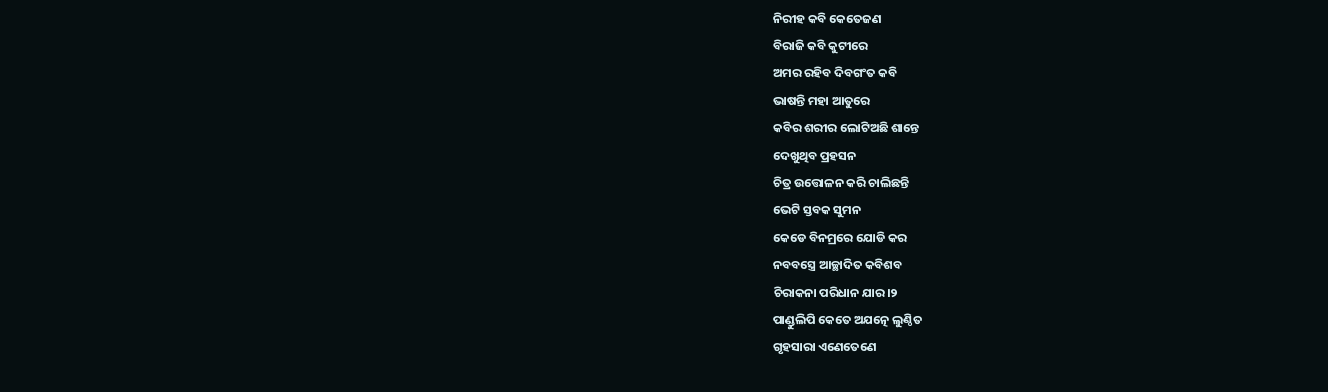ନିରୀହ କବି କେତେଜଣ
ବିରାଜି କବି କୁଟୀରେ
ଅମର ରହିବ ଦିବଗଂତ କବି
ଭାଷନ୍ତି ମହା ଆତୁରେ
କବିର ଶରୀର ଲୋଟିଅଛି ଶାନ୍ତେ
ଦେଖୁଥିବ ପ୍ରହସନ
ଚିତ୍ର ଉତ୍ତୋଳନ କରି ଚାଲିଛନ୍ତି
ଭେଟି ସ୍ତବକ ସୁମନ
କେଡେ ବିନମ୍ରରେ ଯୋଡି କର
ନବବସ୍ତ୍ରେ ଆଚ୍ଛାଦିତ କବିଶବ
ଚିରାକନା ପରିଧାନ ଯାର।୨
ପାଣ୍ଡୁଲିପି କେତେ ଅଯତ୍ନେ ଲୁଣ୍ଠିତ
ଗୃହସାରା ଏଣେତେଣେ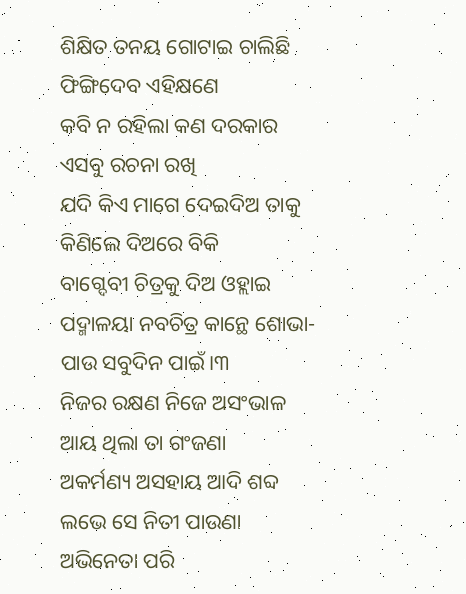ଶିକ୍ଷିତ ତନୟ ଗୋଟାଇ ଚାଲିଛି
ଫିଙ୍ଗିଦେବ ଏହିକ୍ଷଣେ
କବି ନ ରହିଲା କଣ ଦରକାର
ଏସବୁ ରଚନା ରଖି
ଯଦି କିଏ ମାଗେ ଦେଇଦିଅ ତାକୁ
କିଣିଲେ ଦିଅରେ ବିକି
ବାଗ୍ଦେବୀ ଚିତ୍ରକୁ ଦିଅ ଓହ୍ଲାଇ
ପଦ୍ମାଳୟା ନବଚିତ୍ର କାନ୍ଥେ ଶୋଭା-
ପାଉ ସବୁଦିନ ପାଇଁ।୩
ନିଜର ରକ୍ଷଣ ନିଜେ ଅସଂଭାଳ
ଆୟ ଥିଲା ତା ଗଂଜଣା
ଅକର୍ମଣ୍ୟ ଅସହାୟ ଆଦି ଶବ୍ଦ
ଲଭେ ସେ ନିତୀ ପାଉଣା
ଅଭିନେତା ପରି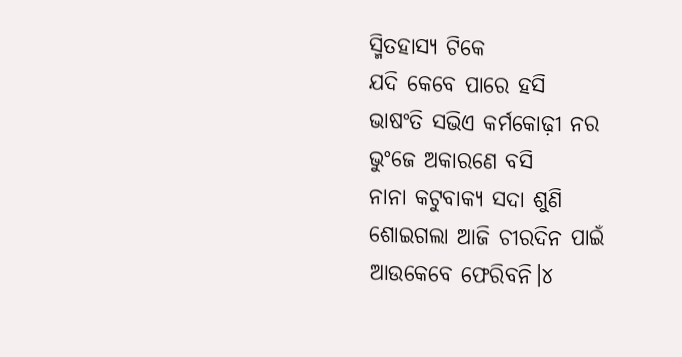ସ୍ମିତହାସ୍ଯ ଟିକେ
ଯଦି କେବେ ପାରେ ହସି
ଭାଷଂତି ସଭିଏ କର୍ମକୋଢ଼ୀ ନର
ଭୁଂଜେ ଅକାରଣେ ବସି
ନାନା କଟୁବାକ୍ଯ ସଦା ଶୁଣି
ଶୋଇଗଲା ଆଜି ଚୀରଦିନ ପାଇଁ
ଆଉକେବେ ଫେରିବନି।୪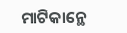ମାଟିକାନ୍ଥେ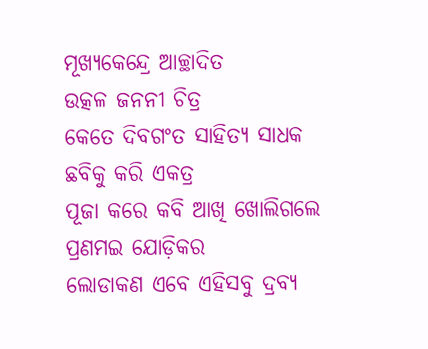ମୂଖ୍ଯକେନ୍ଦ୍ରେ ଆଚ୍ଛାଦିତ
ଉତ୍କଳ ଜନନୀ ଚିତ୍ର
କେତେ ଦିବଗଂତ ସାହିତ୍ଯ ସାଧକ
ଛବିକୁ କରି ଏକତ୍ର
ପୂଜା କରେ କବି ଆଖି ଖୋଲିଗଲେ
ପ୍ରଣମଇ ଯୋଡ଼ିକର
ଲୋଡାକଣ ଏବେ ଏହିସବୁ ଦ୍ରବ୍ଯ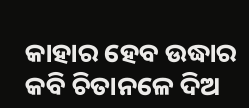କାହାର ହେବ ଉଦ୍ଧାର
କବି ଚିତାନଳେ ଦିଅ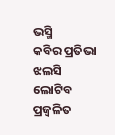ଭସ୍ମି
କବିର ପ୍ରତିଭା ଝଲସି ଲୋଟିବ
ପ୍ରଜ୍ବଳିତ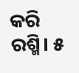କରି ରଶ୍ମି। ୫